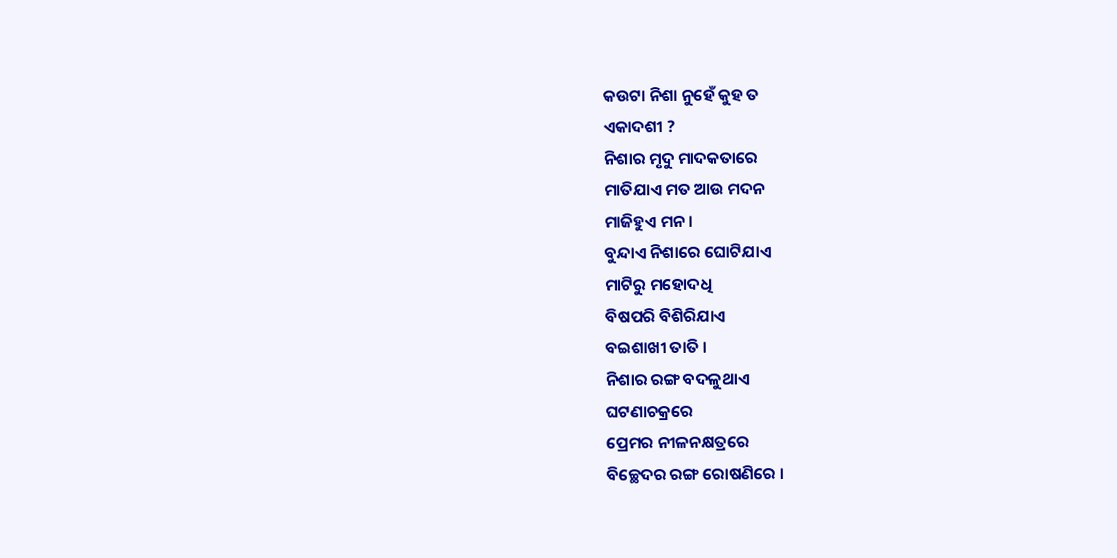କଉଟା ନିଶା ନୁହେଁ କୁହ ତ
ଏକାଦଶୀ ?
ନିଶାର ମୃଦୁ ମାଦକତାରେ
ମାତିଯାଏ ମତ ଆଉ ମଦନ
ମାଜିହୁଏ ମନ ।
ବୁନ୍ଦାଏ ନିଶାରେ ଘୋଟିଯାଏ
ମାଟିରୁ ମହୋଦଧି
ବିଷପରି ବିଶିରିଯାଏ
ବଇଶାଖୀ ତାତି ।
ନିଶାର ରଙ୍ଗ ବଦଳୁଥାଏ
ଘଟଣାଚକ୍ରରେ
ପ୍ରେମର ନୀଳନକ୍ଷତ୍ରରେ
ବିଚ୍ଛେଦର ରଙ୍ଗ ରୋଷଣିରେ ।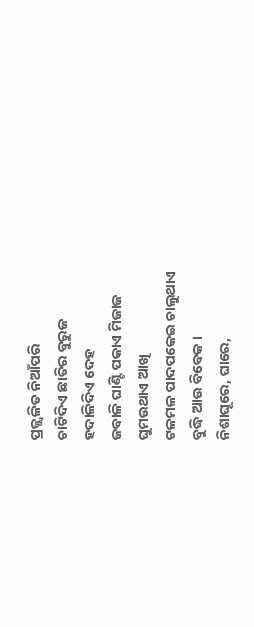ପ୍ରଜ୍ଜ୍ୱଳିତ ନିଆଁପରି
ଚାଟିଦିଏ ଛାତିର ବୁରୁଜ
ହଦାଳିଦିଏ ଦେହ
ଜବାଳି ଘାଣ୍ଟି ପକାଏ ମିଜାଜ
ଘୁମଉଥାଏ ଆଖି
ଟଳମଳ ପାଦପକେଇ ଚାଲୁଥାଏ
ବୁଦ୍ଧି ଆଉ ବିବେକ ।
ନିଶାଘୂରେ, ଘାରେ,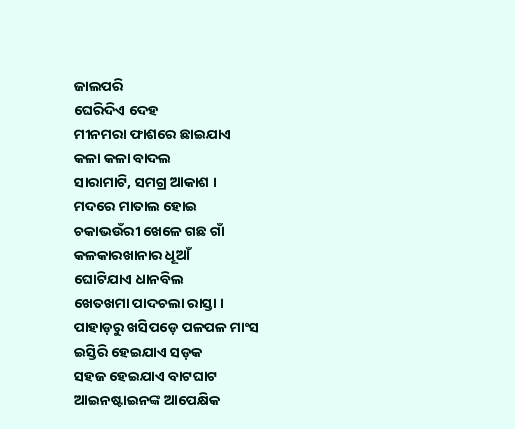ଜାଲପରି
ଘେରିଦିଏ ଦେହ
ମୀନମରା ଫାଶରେ ଛାଇଯାଏ
କଳା କଳା ବାଦଲ
ସାରାମାଟି, ସମଗ୍ର ଆକାଶ ।
ମଦରେ ମାତାଲ ହୋଇ
ଚକାଭଉଁରୀ ଖେଳେ ଗଛ ଗାଁ
କଳକାରଖାନାର ଧୂଆଁ
ଘୋଟିଯାଏ ଧାନବିଲ
ଖେତଖମା ପାଦଚଲା ରାସ୍ତା ।
ପାହାଡ଼ରୁ ଖସିପଡ଼େ ପଳପଳ ମାଂସ
ଇସ୍ତିରି ହେଇଯାଏ ସଡ଼କ
ସହଜ ହେଇଯାଏ ବାଟଘାଟ
ଆଇନଷ୍ଟାଇନଙ୍କ ଆପେକ୍ଷିକ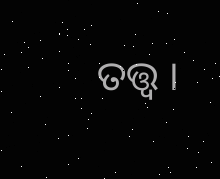ତତ୍ତ୍ୱ ।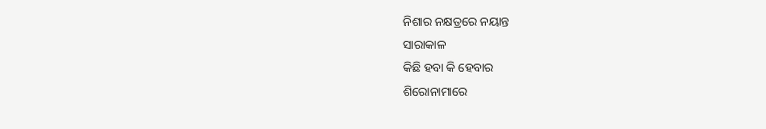ନିଶାର ନକ୍ଷତ୍ରରେ ନୟାନ୍ତ
ସାରାକାଳ
କିଛି ହବା କି ହେବାର
ଶିରୋନାମାରେ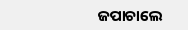ଜପାଚାଲେ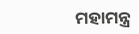ମହାମନ୍ତ୍ର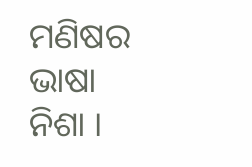ମଣିଷର ଭାଷା ନିଶା ।